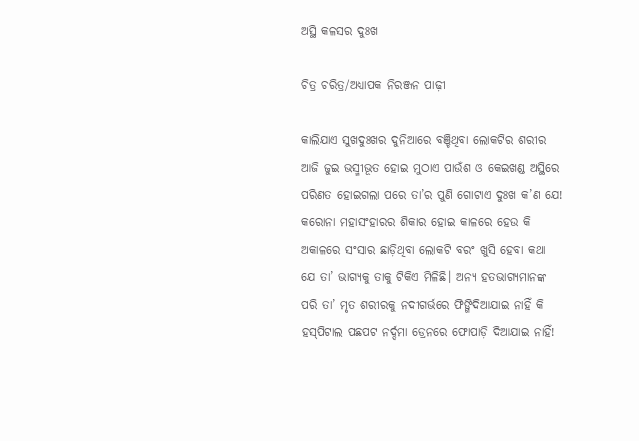ଅସ୍ଥି କଳସର ଦୁଃଖ

ଚିତ୍ର ଚରିତ୍ର/ଅଧ୍ୟାପକ ନିରଞ୍ଜନ ପାଢ଼ୀ

କାଲିଯାଏ ସୁଖଦୁଃଖର ଦୁନିଆରେ ବଞ୍ଚିଥିବା ଲୋକଟିର ଶରୀର ଆଜି ଜୁଇ ଭସ୍ମୀଭୂତ ହୋଇ ମୁଠାଏ ପାଉଁଶ ଓ କେଇଖଣ୍ଡ ଅସ୍ଥିରେ ପରିଣତ ହୋଇଗଲା ପରେ ତା’ର ପୁଣି ଗୋଟାଏ ଦୁଃଖ କ’ଣ ଯେ! କରୋନା ମହାସଂହାରର ଶିକାର ହୋଇ କାଳରେ ହେଉ କି ଅକାଳରେ ସଂସାର ଛାଡ଼ିଥିବା ଲୋକଟି ବରଂ ଖୁସି ହେବା କଥା ଯେ ତା’ ଭାଗ୍ୟକୁ ତାକୁ ଟିକିଏ ମିଳିଛି। ଅନ୍ୟ ହତଭାଗ୍ୟମାନଙ୍କ ପରି ତା’ ମୃତ ଶରୀରକୁ ନଦୀଗର୍ଭରେ ଫିଙ୍ଗିଦିଆଯାଇ ନାହିଁ କି ହସ୍‌ପିଟାଲ ପଛପଟ ନର୍ଦ୍ଦମା ଡ୍ରେନରେ ଫୋପାଡ଼ି ଦିଆଯାଇ ନାହିଁ!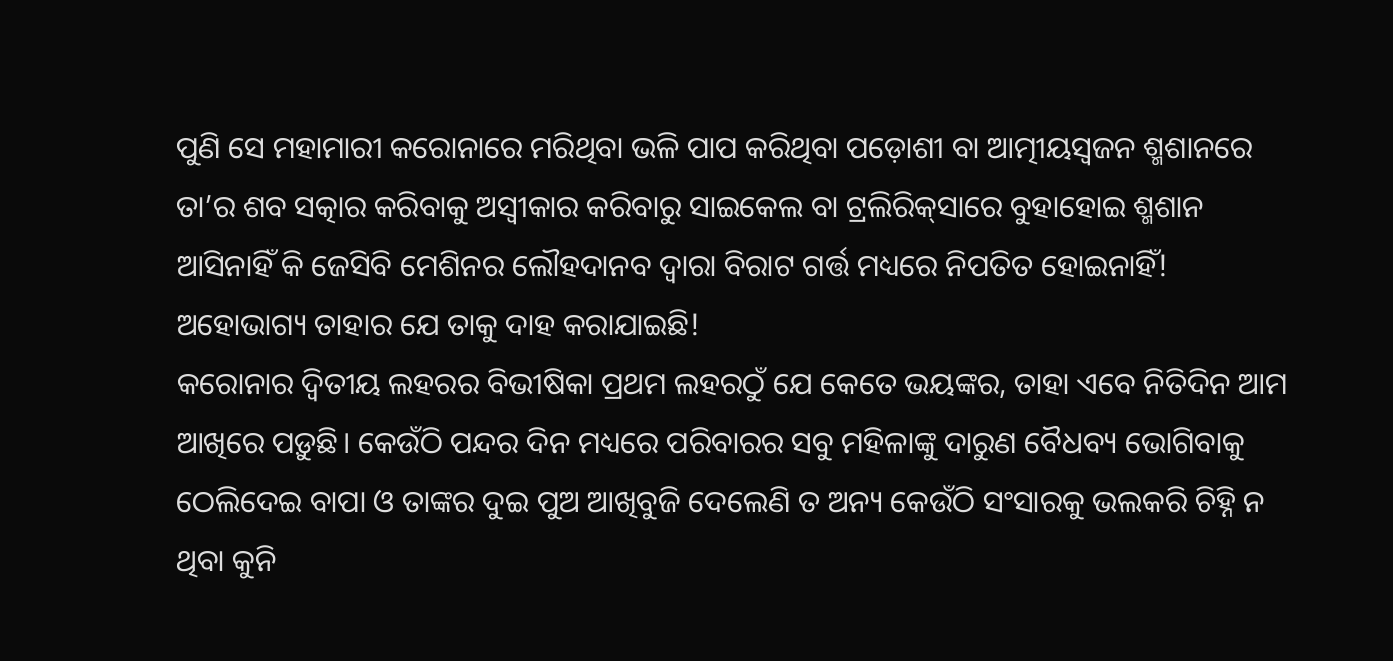ପୁଣି ସେ ମହାମାରୀ କରୋନାରେ ମରିଥିବା ଭଳି ପାପ କରିଥିବା ପଡ଼ୋଶୀ ବା ଆତ୍ମୀୟସ୍ବଜନ ଶ୍ମଶାନରେ ତା’ର ଶବ ସତ୍କାର କରିବାକୁ ଅସ୍ବୀକାର କରିବାରୁ ସାଇକେଲ ବା ଟ୍ରଲିରିକ୍‌ସାରେ ବୁହାହୋଇ ଶ୍ମଶାନ ଆସିନାହିଁ କି ଜେସିବି ମେଶିନର ଲୌହଦାନବ ଦ୍ୱାରା ବିରାଟ ଗର୍ତ୍ତ ମଧ୍ୟରେ ନିପତିତ ହୋଇନାହିଁ! ଅହୋଭାଗ୍ୟ ତାହାର ଯେ ତାକୁ ଦାହ କରାଯାଇଛି!
କରୋନାର ଦ୍ୱିତୀୟ ଲହରର ବିଭୀଷିକା ପ୍ରଥମ ଲହରଠୁଁ ଯେ କେତେ ଭୟଙ୍କର, ତାହା ଏବେ ନିତିଦିନ ଆମ ଆଖିରେ ପଡ଼ୁଛି। କେଉଁଠି ପନ୍ଦର ଦିନ ମଧ୍ୟରେ ପରିବାରର ସବୁ ମହିଳାଙ୍କୁ ଦାରୁଣ ବୈଧବ୍ୟ ଭୋଗିବାକୁ ଠେଲିଦେଇ ବାପା ଓ ତାଙ୍କର ଦୁଇ ପୁଅ ଆଖିବୁଜି ଦେଲେଣି ତ ଅନ୍ୟ କେଉଁଠି ସଂସାରକୁ ଭଲକରି ଚିହ୍ନି ନ ଥିବା କୁନି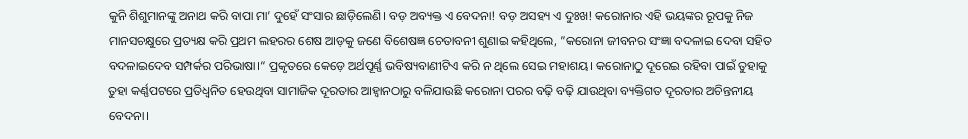କୁନି ଶିଶୁମାନଙ୍କୁ ଅନାଥ କରି ବାପା ମା’ ଦୁହେଁ ସଂସାର ଛାଡ଼ିଲେଣି। ବଡ଼ ଅବ୍ୟକ୍ତ ଏ ବେଦନା! ବଡ଼ ଅସହ୍ୟ ଏ ଦୁଃଖ! କରୋନାର ଏହି ଭୟଙ୍କର ରୂପକୁ ନିଜ ମାନସଚକ୍ଷୁରେ ପ୍ରତ୍ୟକ୍ଷ କରି ପ୍ରଥମ ଲହରର ଶେଷ ଆଡ଼କୁ ଜଣେ ବିଶେଷଜ୍ଞ ଚେତାବନୀ ଶୁଣାଇ କହିଥିଲେ, ”କରୋନା ଜୀବନର ସଂଜ୍ଞା ବଦଳାଇ ଦେବା ସହିତ ବଦଳାଇଦେବ ସମ୍ପର୍କର ପରିଭାଷା।“ ପ୍ରକୃତରେ କେଡ଼େ ଅର୍ଥପୂର୍ଣ୍ଣ ଭବିଷ୍ୟବାଣୀଟିଏ କରି ନ ଥିଲେ ସେଇ ମହାଶୟ। କରୋନାଠୁ ଦୂରେଇ ରହିବା ପାଇଁ ତୁହାକୁ ତୁହା କର୍ଣ୍ଣପଟରେ ପ୍ରତିଧ୍ୱନିତ ହେଉଥିବା ସାମାଜିକ ଦୂରତାର ଆହ୍ବାନଠାରୁ ବଳିଯାଉଛି କରୋନା ପରର ବଢ଼ି ବଢ଼ି ଯାଉଥିବା ବ୍ୟକ୍ତିଗତ ଦୂରତାର ଅଚିନ୍ତନୀୟ ବେଦନା।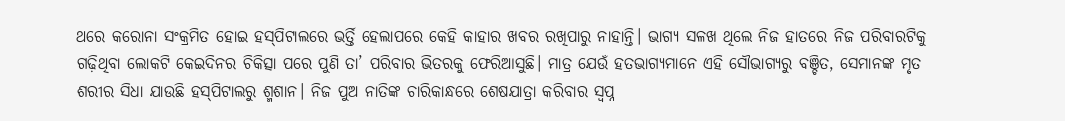ଥରେ କରୋନା ସଂକ୍ରମିତ ହୋଇ ହସ୍‌ପିଟାଲରେ ଭର୍ତ୍ତି ହେଲାପରେ କେହି କାହାର ଖବର ରଖିପାରୁ ନାହାନ୍ତି। ଭାଗ୍ୟ ସଳଖ ଥିଲେ ନିଜ ହାତରେ ନିଜ ପରିବାରଟିକୁ ଗଢ଼ିଥିବା ଲୋକଟି କେଇଦିନର ଚିକିତ୍ସା ପରେ ପୁଣି ତା’ ପରିବାର ଭିତରକୁ ଫେରିଆସୁଛି। ମାତ୍ର ଯେଉଁ ହତଭାଗ୍ୟମାନେ ଏହି ସୌଭାଗ୍ୟରୁ ବଞ୍ଚିତ, ସେମାନଙ୍କ ମୃତ ଶରୀର ସିଧା ଯାଉଛି ହସ୍‌ପିଟାଲରୁ ଶ୍ମଶାନ। ନିଜ ପୁଅ ନାତିଙ୍କ ଚାରିକାନ୍ଧରେ ଶେଷଯାତ୍ରା କରିବାର ସ୍ବପ୍ନ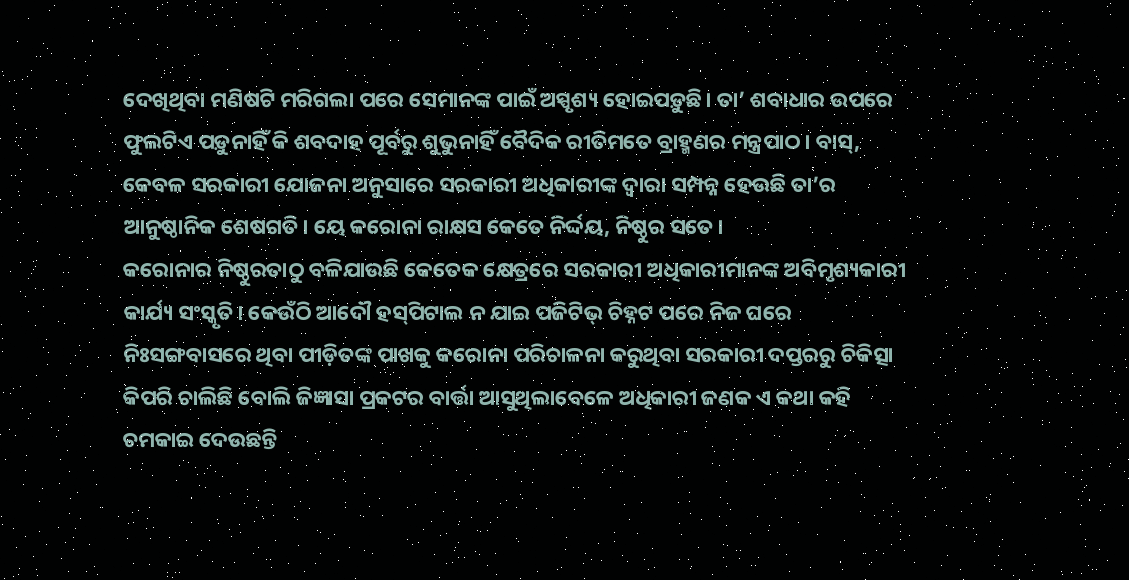ଦେଖିଥିବା ମଣିଷଟି ମରିଗଲା ପରେ ସେମାନଙ୍କ ପାଇଁ ଅସ୍ପୃଶ୍ୟ ହୋଇପଡ଼ୁଛି। ତା’ ଶବାଧାର ଉପରେ ଫୁଲଟିଏ ପଡ଼ୁନାହିଁ କି ଶବଦାହ ପୂର୍ବରୁ ଶୁଭୁନାହିଁ ବୈଦିକ ରୀତିମତେ ବ୍ରାହ୍ମଣର ମନ୍ତ୍ରପାଠ। ବାସ୍‌, କେବଳ ସରକାରୀ ଯୋଜନା ଅନୁସାରେ ସରକାରୀ ଅଧିକାରୀଙ୍କ ଦ୍ୱାରା ସମ୍ପନ୍ନ ହେଉଛି ତା’ର ଆନୁଷ୍ଠାନିକ ଶେଷଗତି। ୟେ କରୋନା ରାକ୍ଷସ କେତେ ନିର୍ଦ୍ଦୟ, ନିଷ୍ଠୁର ସତେ।
କରୋନାର ନିଷ୍ଠୁରତାଠୁ ବଳିଯାଉଛି କେତେକ କ୍ଷେତ୍ରରେ ସରକାରୀ ଅଧିକାରୀମାନଙ୍କ ଅବିମୃଶ୍ୟକାରୀ କାର୍ଯ୍ୟ ସଂସ୍କୃତି। କେଉଁଠି ଆଦୌ ହସ୍‌ପିଟାଲ ନ ଯାଇ ପଜିଟିଭ୍‌ ଚିହ୍ନଟ ପରେ ନିଜ ଘରେ ନିଃସଙ୍ଗବାସରେ ଥିବା ପୀଡ଼ିତଙ୍କ ପାଖକୁ କରୋନା ପରିଚାଳନା କରୁଥିବା ସରକାରୀ ଦପ୍ତରରୁ ଚିକିତ୍ସା କିପରି ଚାଲିଛି ବୋଲି ଜିଜ୍ଞାସା ପ୍ରକଟର ବାର୍ତ୍ତା ଆସୁଥିଲାବେଳେ ଅଧିକାରୀ ଜଣକ ଏ କଥା କହି ଚମକାଇ ଦେଉଛନ୍ତି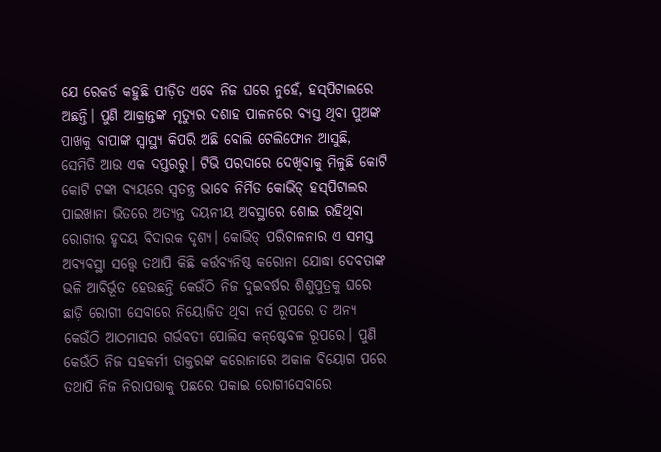ଯେ ରେକର୍ଡ କହୁଛି ପୀଡ଼ିତ ଏବେ ନିଜ ଘରେ ନୁହେଁ, ହସ୍‌ପିଟାଲରେ ଅଛନ୍ତି। ପୁଣି ଆକ୍ରାନ୍ତଙ୍କ ମୃତ୍ୟୁର ଦଶାହ ପାଳନରେ ବ୍ୟସ୍ତ ଥିବା ପୁଅଙ୍କ ପାଖକୁ ବାପାଙ୍କ ସ୍ବାସ୍ଥ୍ୟ କିପରି ଅଛି ବୋଲି ଟେଲିଫୋନ ଆସୁଛି, ସେମିତି ଆଉ ଏକ ଦପ୍ତରରୁ। ଟିଭି ପରଦାରେ ଦେଖିବାକୁ ମିଳୁଛି କୋଟି କୋଟି ଟଙ୍କା ବ୍ୟୟରେ ସ୍ବତନ୍ତ୍ର ଭାବେ ନିର୍ମିତ କୋଭିଡ୍‌ ହସ୍‌ପିଟାଲର ପାଇଖାନା ଭିତରେ ଅତ୍ୟନ୍ତ ଦୟନୀୟ ଅବସ୍ଥାରେ ଶୋଇ ରହିଥିବା ରୋଗୀର ହୃଦୟ ବିଦାରକ ଦୃଶ୍ୟ। କୋଭିଡ୍‌ ପରିଚାଳନାର ଏ ସମସ୍ତ ଅବ୍ୟବସ୍ଥା ସତ୍ତ୍ୱେ ତଥାପି କିଛି କର୍ତ୍ତବ୍ୟନିଷ୍ଠ କରୋନା ଯୋଦ୍ଧା ଦେବତାଙ୍କ ଭଳି ଆବିର୍ଭୂତ ହେଉଛନ୍ତି କେଉଁଠି ନିଜ ଦୁଇବର୍ଷର ଶିଶୁପୁତ୍ରକୁ ଘରେ ଛାଡ଼ି ରୋଗୀ ସେବାରେ ନିୟୋଜିତ ଥିବା ନର୍ସ ରୂପରେ ତ ଅନ୍ୟ କେଉଁଠି ଆଠମାସର ଗର୍ଭବତୀ ପୋଲିସ କନ୍‌ଷ୍ଟେବଳ ରୂପରେ। ପୁଣି କେଉଁଠି ନିଜ ସହକର୍ମୀ ଡାକ୍ତରଙ୍କ କରୋନାରେ ଅକାଳ ବିୟୋଗ ପରେ ତଥାପି ନିଜ ନିରାପତ୍ତାକୁ ପଛରେ ପକାଇ ରୋଗୀସେବାରେ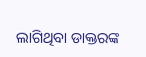ଲାଗିଥିବା ଡାକ୍ତରଙ୍କ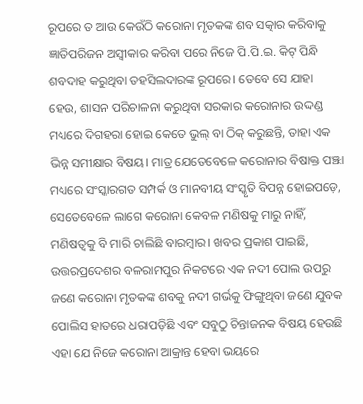ରୂପରେ ତ ଆଉ କେଉଁଠି କରୋନା ମୃତକଙ୍କ ଶବ ସତ୍କାର କରିବାକୁ ଜ୍ଞାତିପରିଜନ ଅସ୍ବୀକାର କରିବା ପରେ ନିଜେ ପି.ପି.ଇ. କିଟ୍‌ ପିନ୍ଧି ଶବଦାହ କରୁଥିବା ତହସିଲଦାରଙ୍କ ରୂପରେ। ତେବେ ସେ ଯାହା ହେଉ, ଶାସନ ପରିଚାଳନା କରୁଥିବା ସରକାର କରୋନାର ଉଦ୍ଦଣ୍ଡ ମଧ୍ୟରେ ଦିଗହରା ହୋଇ କେତେ ଭୁଲ୍‌ ବା ଠିକ୍‌ କରୁଛନ୍ତି, ତାହା ଏକ ଭିନ୍ନ ସମୀକ୍ଷାର ବିଷୟ। ମାତ୍ର ଯେତେବେଳେ କରୋନାର ବିଷାକ୍ତ ପଞ୍ଝା ମଧ୍ୟରେ ସଂସ୍କାରଗତ ସମ୍ପର୍କ ଓ ମାନବୀୟ ସଂସ୍କୃତି ବିପନ୍ନ ହୋଇପଡ଼େ, ସେତେବେଳେ ଲାଗେ କରୋନା କେବଳ ମଣିଷକୁ ମାରୁ ନାହିଁ, ମଣିଷତ୍ୱକୁ ବି ମାରି ଚାଲିଛି ବାରମ୍ବାର। ଖବର ପ୍ରକାଶ ପାଇଛି, ଉତ୍ତରପ୍ରଦେଶର ବଳରାମପୁର ନିକଟରେ ଏକ ନଦୀ ପୋଲ ଉପରୁ ଜଣେ କରୋନା ମୃତକଙ୍କ ଶବକୁ ନଦୀ ଗର୍ଭକୁ ଫିଙ୍ଗୁଥିବା ଜଣେ ଯୁବକ ପୋଲିସ ହାତରେ ଧରାପଡ଼ିଛି ଏବଂ ସବୁଠୁ ଚିନ୍ତାଜନକ ବିଷୟ ହେଉଛି ଏହା ଯେ ନିଜେ କରୋନା ଆକ୍ରାନ୍ତ ହେବା ଭୟରେ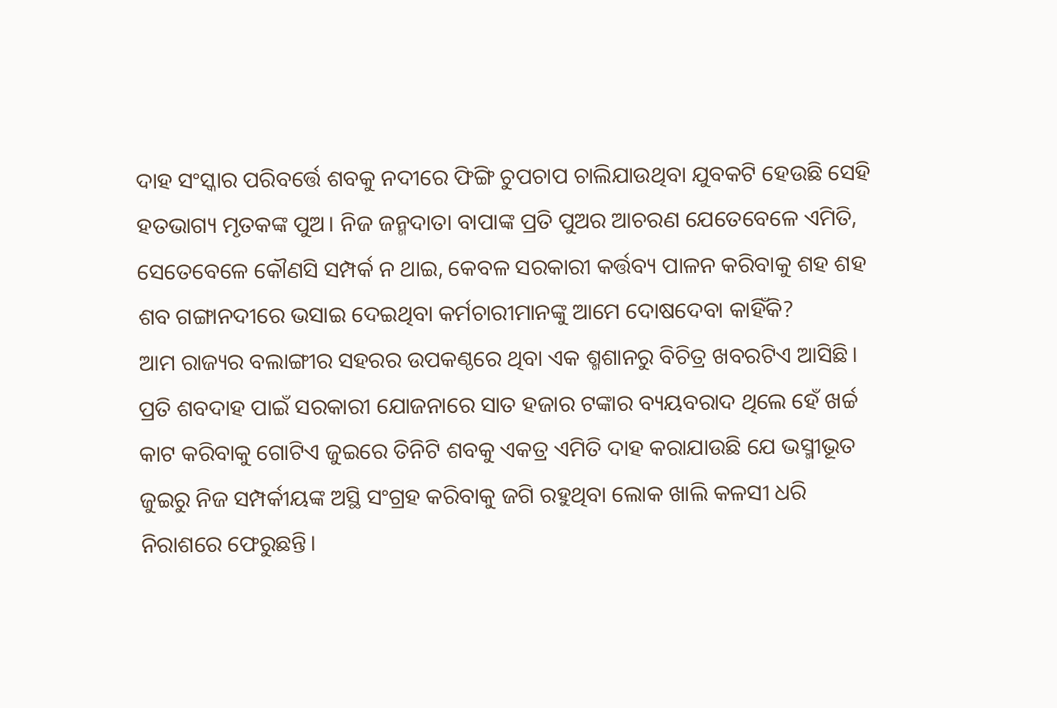ଦାହ ସଂସ୍କାର ପରିବର୍ତ୍ତେ ଶବକୁ ନଦୀରେ ଫିଙ୍ଗି ଚୁପଚାପ ଚାଲିଯାଉଥିବା ଯୁବକଟି ହେଉଛି ସେହି ହତଭାଗ୍ୟ ମୃତକଙ୍କ ପୁଅ। ନିଜ ଜନ୍ମଦାତା ବାପାଙ୍କ ପ୍ରତି ପୁଅର ଆଚରଣ ଯେତେବେଳେ ଏମିତି, ସେତେବେଳେ କୌଣସି ସମ୍ପର୍କ ନ ଥାଇ, କେବଳ ସରକାରୀ କର୍ତ୍ତବ୍ୟ ପାଳନ କରିବାକୁ ଶହ ଶହ ଶବ ଗଙ୍ଗାନଦୀରେ ଭସାଇ ଦେଇଥିବା କର୍ମଚାରୀମାନଙ୍କୁ ଆମେ ଦୋଷଦେବା କାହିଁକି?
ଆମ ରାଜ୍ୟର ବଲାଙ୍ଗୀର ସହରର ଉପକଣ୍ଠରେ ଥିବା ଏକ ଶ୍ମଶାନରୁ ବିଚିତ୍ର ଖବରଟିଏ ଆସିଛି। ପ୍ରତି ଶବଦାହ ପାଇଁ ସରକାରୀ ଯୋଜନାରେ ସାତ ହଜାର ଟଙ୍କାର ବ୍ୟୟବରାଦ ଥିଲେ ହେଁ ଖର୍ଚ୍ଚ କାଟ କରିବାକୁ ଗୋଟିଏ ଜୁଇରେ ତିନିଟି ଶବକୁ ଏକତ୍ର ଏମିତି ଦାହ କରାଯାଉଛି ଯେ ଭସ୍ମୀଭୂତ ଜୁଇରୁ ନିଜ ସମ୍ପର୍କୀୟଙ୍କ ଅସ୍ଥି ସଂଗ୍ରହ କରିବାକୁ ଜଗି ରହୁଥିବା ଲୋକ ଖାଲି କଳସୀ ଧରି ନିରାଶରେ ଫେରୁଛନ୍ତି।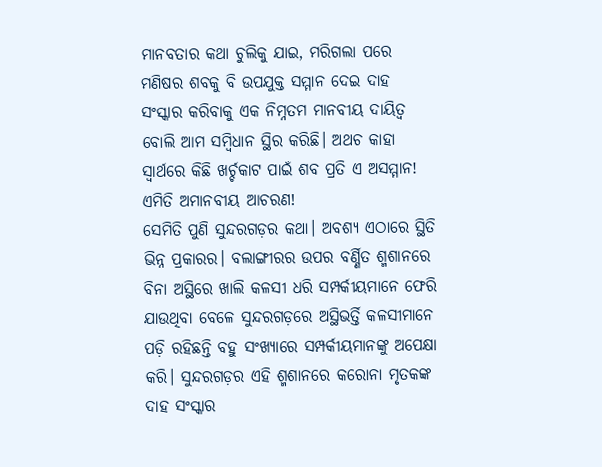ମାନବତାର କଥା ଚୁଲିକୁ ଯାଇ, ମରିଗଲା ପରେ ମଣିଷର ଶବକୁ ବି ଉପଯୁକ୍ତ ସମ୍ମାନ ଦେଇ ଦାହ ସଂସ୍କାର କରିବାକୁ ଏକ ନିମ୍ନତମ ମାନବୀୟ ଦାୟିତ୍ୱ ବୋଲି ଆମ ସମ୍ବିଧାନ ସ୍ଥିର କରିଛି। ଅଥଚ କାହା ସ୍ବାର୍ଥରେ କିଛି ଖର୍ଚ୍ଚକାଟ ପାଇଁ ଶବ ପ୍ରତି ଏ ଅସମ୍ମାନ! ଏମିତି ଅମାନବୀୟ ଆଚରଣ!
ସେମିତି ପୁଣି ସୁନ୍ଦରଗଡ଼ର କଥା। ଅବଶ୍ୟ ଏଠାରେ ସ୍ଥିତି ଭିନ୍ନ ପ୍ରକାରର। ବଲାଙ୍ଗୀରର ଉପର ବର୍ଣ୍ଣିତ ଶ୍ମଶାନରେ ବିନା ଅସ୍ଥିରେ ଖାଲି କଳସୀ ଧରି ସମ୍ପର୍କୀୟମାନେ ଫେରି ଯାଉଥିବା ବେଳେ ସୁନ୍ଦରଗଡ଼ରେ ଅସ୍ଥିଭର୍ତ୍ତି କଳସୀମାନେ ପଡ଼ି ରହିଛନ୍ତି ବହୁ ସଂଖ୍ୟାରେ ସମ୍ପର୍କୀୟମାନଙ୍କୁ ଅପେକ୍ଷା କରି। ସୁନ୍ଦରଗଡ଼ର ଏହି ଶ୍ମଶାନରେ କରୋନା ମୃତକଙ୍କ ଦାହ ସଂସ୍କାର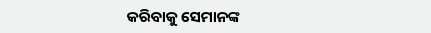କରିବାକୁ ସେମାନଙ୍କ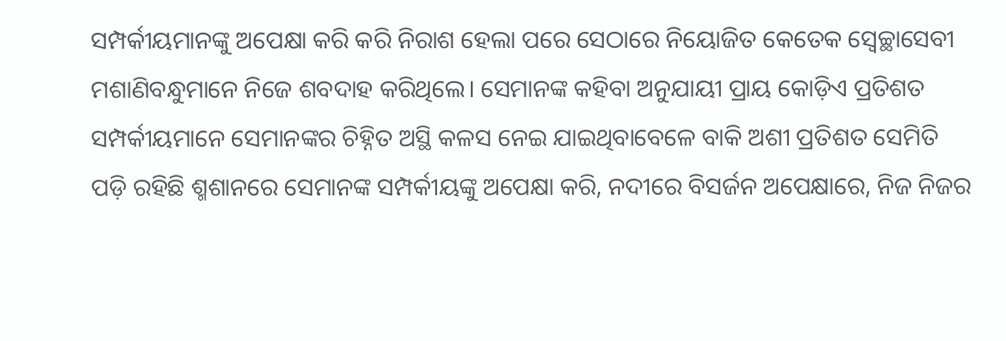ସମ୍ପର୍କୀୟମାନଙ୍କୁ ଅପେକ୍ଷା କରି କରି ନିରାଶ ହେଲା ପରେ ସେଠାରେ ନିୟୋଜିତ କେତେକ ସ୍ବେଚ୍ଛାସେବୀ ମଶାଣିବନ୍ଧୁମାନେ ନିଜେ ଶବଦାହ କରିଥିଲେ। ସେମାନଙ୍କ କହିବା ଅନୁଯାୟୀ ପ୍ରାୟ କୋଡ଼ିଏ ପ୍ରତିଶତ ସମ୍ପର୍କୀୟମାନେ ସେମାନଙ୍କର ଚିହ୍ନିତ ଅସ୍ଥି କଳସ ନେଇ ଯାଇଥିବାବେଳେ ବାକି ଅଶୀ ପ୍ରତିଶତ ସେମିତି ପଡ଼ି ରହିଛି ଶ୍ମଶାନରେ ସେମାନଙ୍କ ସମ୍ପର୍କୀୟଙ୍କୁ ଅପେକ୍ଷା କରି, ନଦୀରେ ବିସର୍ଜନ ଅପେକ୍ଷାରେ, ନିଜ ନିଜର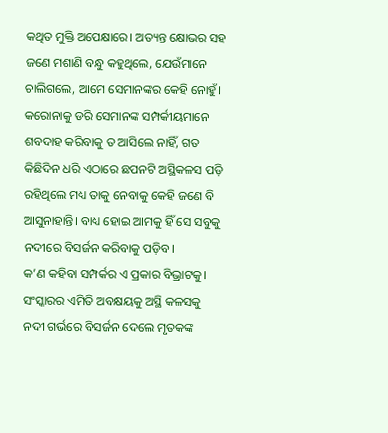କଥିତ ମୁକ୍ତି ଅପେକ୍ଷାରେ। ଅତ୍ୟନ୍ତ କ୍ଷୋଭର ସହ ଜଣେ ମଶାଣି ବନ୍ଧୁ କହୁଥିଲେ, ଯେଉଁମାନେ ଚାଲିଗଲେ, ଆମେ ସେମାନଙ୍କର କେହି ନୋହୁଁ। କରୋନାକୁ ଡରି ସେମାନଙ୍କ ସମ୍ପର୍କୀୟମାନେ ଶବଦାହ କରିବାକୁ ତ ଆସିଲେ ନାହିଁ, ଗତ କିଛିଦିନ ଧରି ଏଠାରେ ଛପନଟି ଅସ୍ଥିକଳସ ପଡ଼ି ରହିଥିଲେ ମଧ୍ୟ ତାକୁ ନେବାକୁ କେହି ଜଣେ ବି ଆସୁନାହାନ୍ତି। ବାଧ୍ୟ ହୋଇ ଆମକୁ ହିଁ ସେ ସବୁକୁ ନଦୀରେ ବିସର୍ଜନ କରିବାକୁ ପଡ଼ିବ।
କ’ଣ କହିବା ସମ୍ପର୍କର ଏ ପ୍ରକାର ବିଭ୍ରାଟକୁ। ସଂସ୍କାରର ଏମିତି ଅବକ୍ଷୟକୁ ଅସ୍ଥି କଳସକୁ ନଦୀ ଗର୍ଭରେ ବିସର୍ଜନ ଦେଲେ ମୃତକଙ୍କ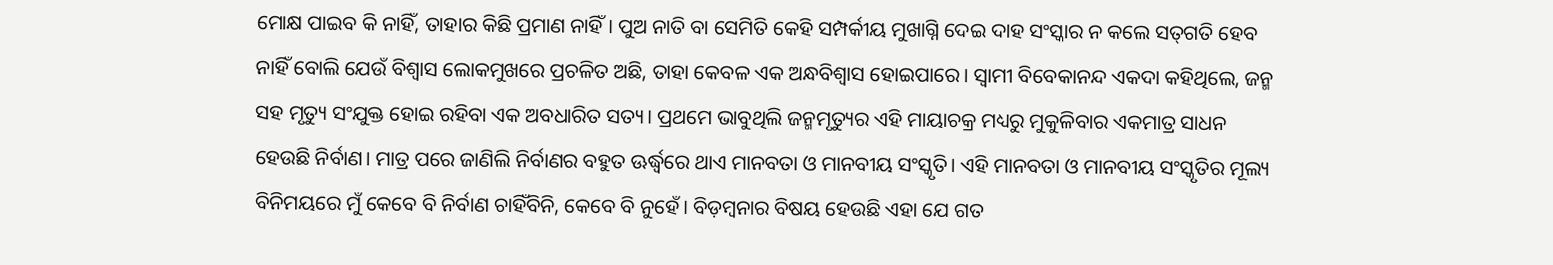ମୋକ୍ଷ ପାଇବ କି ନାହିଁ, ତାହାର କିଛି ପ୍ରମାଣ ନାହିଁ। ପୁଅ ନାତି ବା ସେମିତି କେହି ସମ୍ପର୍କୀୟ ମୁଖାଗ୍ନି ଦେଇ ଦାହ ସଂସ୍କାର ନ କଲେ ସତ୍‌ଗତି ହେବ ନାହିଁ ବୋଲି ଯେଉଁ ବିଶ୍ୱାସ ଲୋକମୁଖରେ ପ୍ରଚଳିତ ଅଛି, ତାହା କେବଳ ଏକ ଅନ୍ଧବିଶ୍ୱାସ ହୋଇପାରେ। ସ୍ବାମୀ ବିବେକାନନ୍ଦ ଏକଦା କହିଥିଲେ, ଜନ୍ମ ସହ ମୃତ୍ୟୁ ସଂଯୁକ୍ତ ହୋଇ ରହିବା ଏକ ଅବଧାରିତ ସତ୍ୟ। ପ୍ରଥମେ ଭାବୁଥିଲି ଜନ୍ମମୃତ୍ୟୁର ଏହି ମାୟାଚକ୍ର ମଧ୍ୟରୁ ମୁକୁଳିବାର ଏକମାତ୍ର ସାଧନ ହେଉଛି ନିର୍ବାଣ। ମାତ୍ର ପରେ ଜାଣିଲି ନିର୍ବାଣର ବହୁତ ଊର୍ଦ୍ଧ୍ୱରେ ଥାଏ ମାନବତା ଓ ମାନବୀୟ ସଂସ୍କୃତି। ଏହି ମାନବତା ଓ ମାନବୀୟ ସଂସ୍କୃତିର ମୂଲ୍ୟ ବିନିମୟରେ ମୁଁ କେବେ ବି ନିର୍ବାଣ ଚାହିଁବିନି, କେବେ ବି ନୁହେଁ। ବିଡ଼ମ୍ବନାର ବିଷୟ ହେଉଛି ଏହା ଯେ ଗତ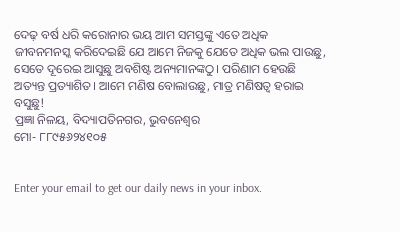ଦେଢ଼ ବର୍ଷ ଧରି କରୋନାର ଭୟ ଆମ ସମସ୍ତଙ୍କୁ ଏତେ ଅଧିକ ଜୀବନମନସ୍କ କରିଦେଇଛି ଯେ ଆମେ ନିଜକୁ ଯେତେ ଅଧିକ ଭଲ ପାଉଛୁ, ସେତେ ଦୂରେଇ ଆସୁଛୁ ଅବଶିଷ୍ଟ ଅନ୍ୟମାନଙ୍କଠୁ। ପରିଣାମ ହେଉଛି ଅତ୍ୟନ୍ତ ପ୍ରତ୍ୟାଶିତ। ଆମେ ମଣିଷ ବୋଲାଉଛୁ, ମାତ୍ର ମଣିଷତ୍ୱ ହରାଇ ବସୁଛୁ!
ପ୍ରଜ୍ଞା ନିଳୟ, ବିଦ୍ୟାପତିନଗର, ଭୁବନେଶ୍ୱର
ମୋ- ୮୮୯୫୬୨୪୧୦୫


Enter your email to get our daily news in your inbox.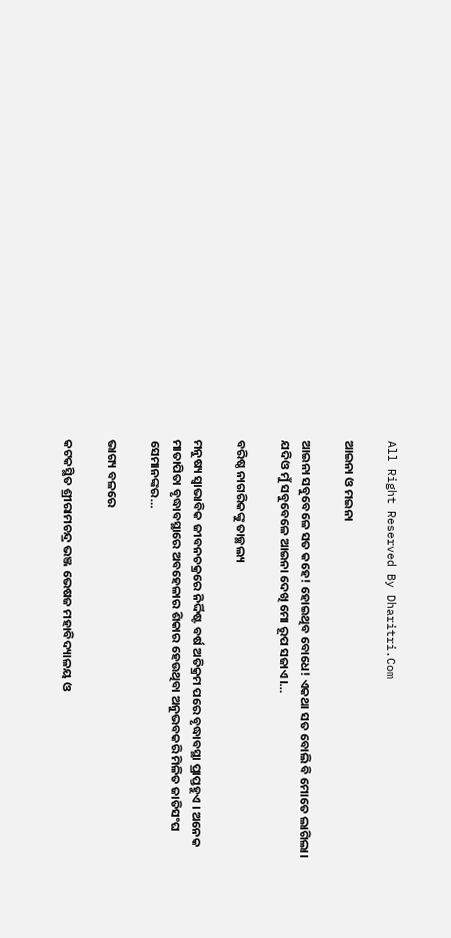All Right Reserved By Dharitri.Com

ଆଇନା ଓ ମଇନା

ଆଇନା ସବୁବେଳେ ସତ କହେ! ହୋଇଥିବ ବୋଧେ! ଏକଥା ସତ ବୋଲି ବି ମୋତେ ଲାଗିଲା। ଯଦିଓ ମୁଁ ସବୁବେଳେ ଆଇନା ଦେଖି ମୋ ରୂପ ସଜାଏ।…

ବରିଷ୍ଠ ନାଗରିକଙ୍କୁ ତାଚ୍ଛଲ୍ୟ

ମନୁଷ୍ୟ ସ୍ବାଭାବିକ ଜୀବନଚକ୍ରରେ ନିର୍ଦ୍ଦିଷ୍ଟ ବର୍ଷ ଅତିକ୍ରମ ପରେ ବୃଦ୍ଧାବସ୍ଥା ପ୍ରାପ୍ତହୁଏ । ଅନେକ ମାତାପିତା ବୃଦ୍ଧାବସ୍ଥାରେ ଅବହେଳାର ଶିକାର ହେଉଥିବା ଅନୁଭବକରି ମିଳିତ ଜାତିସଂଘ ସେମାନଙ୍କର…

ଭାଗ୍ୟ ବଳରେ

କଟକସ୍ଥିତ ଶ୍ରୀରାମଚନ୍ଦ୍ର ଭଞ୍ଜ ଭେଷଜ ମହାବିଦ୍ୟାଳୟ ଓ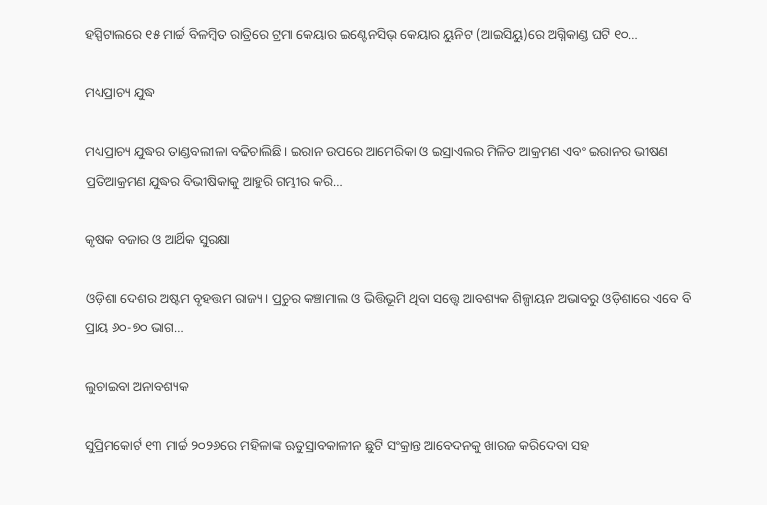ହସ୍ପିଟାଲରେ ୧୫ ମାର୍ଚ୍ଚ ବିଳମ୍ବିତ ରାତ୍ରିରେ ଟ୍ରମା କେୟାର ଇଣ୍ଟେନସିଭ୍‌ କେୟାର ୟୁନିଟ (ଆଇସିୟୁ)ରେ ଅଗ୍ନିକାଣ୍ଡ ଘଟି ୧୦…

ମଧ୍ୟପ୍ରାଚ୍ୟ ଯୁଦ୍ଧ

ମଧ୍ୟପ୍ରାଚ୍ୟ ଯୁଦ୍ଧର ତାଣ୍ଡବଲୀଳା ବଢିଚାଲିଛି। ଇରାନ ଉପରେ ଆମେରିକା ଓ ଇସ୍ରାଏଲର ମିଳିତ ଆକ୍ରମଣ ଏବଂ ଇରାନର ଭୀଷଣ ପ୍ରତିଆକ୍ରମଣ ଯୁଦ୍ଧର ବିଭୀଷିକାକୁ ଆହୁରି ଗମ୍ଭୀର କରି…

କୃଷକ ବଜାର ଓ ଆର୍ଥିକ ସୁରକ୍ଷା

ଓଡ଼ିଶା ଦେଶର ଅଷ୍ଟମ ବୃହତ୍ତମ ରାଜ୍ୟ। ପ୍ରଚୁର କଞ୍ଚାମାଲ ଓ ଭିତ୍ତିଭୂମି ଥିବା ସତ୍ତ୍ୱେ ଆବଶ୍ୟକ ଶିଳ୍ପାୟନ ଅଭାବରୁ ଓଡ଼ିଶାରେ ଏବେ ବି ପ୍ରାୟ ୬୦-୭୦ ଭାଗ…

ଲୁଚାଇବା ଅନାବଶ୍ୟକ

ସୁପ୍ରିମକୋର୍ଟ ୧୩ ମାର୍ଚ୍ଚ ୨୦୨୬ରେ ମହିଳାଙ୍କ ଋତୁସ୍ରାବକାଳୀନ ଛୁଟି ସଂକ୍ରାନ୍ତ ଆବେଦନକୁ ଖାରଜ କରିଦେବା ସହ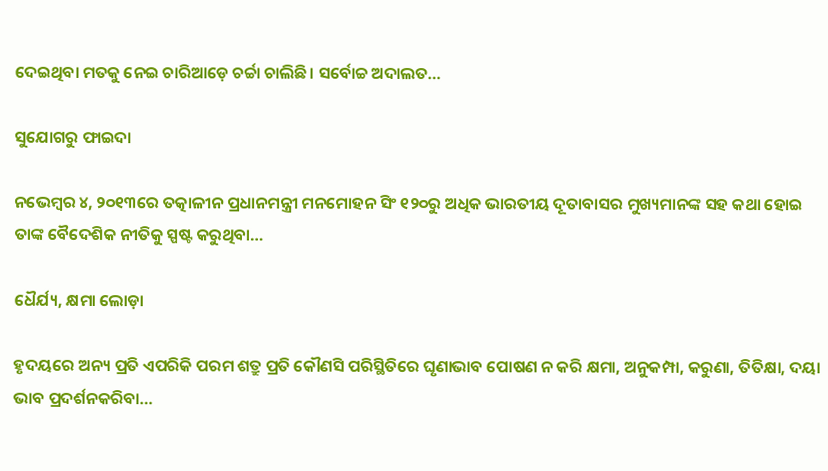ଦେଇଥିବା ମତକୁ ନେଇ ଚାରିଆଡ଼େ ଚର୍ଚ୍ଚା ଚାଲିଛି। ସର୍ବୋଚ୍ଚ ଅଦାଲତ…

ସୁଯୋଗରୁ ଫାଇଦା

ନଭେମ୍ୱର ୪, ୨୦୧୩ରେ ତତ୍କାଳୀନ ପ୍ରଧାନମନ୍ତ୍ରୀ ମନମୋହନ ସିଂ ୧୨୦ରୁ ଅଧିକ ଭାରତୀୟ ଦୂତାବାସର ମୁଖ୍ୟମାନଙ୍କ ସହ କଥା ହୋଇ ତାଙ୍କ ବୈଦେଶିକ ନୀତିକୁ ସ୍ପଷ୍ଟ କରୁଥିବା…

ଧୈର୍ଯ୍ୟ, କ୍ଷମା ଲୋଡ଼ା

ହୃଦୟରେ ଅନ୍ୟ ପ୍ରତି ଏପରିକି ପରମ ଶତ୍ରୁ ପ୍ରତି କୌଣସି ପରିସ୍ଥିତିରେ ଘୃଣାଭାବ ପୋଷଣ ନ କରି କ୍ଷମା, ଅନୁକମ୍ପା, କରୁଣା, ତିତିକ୍ଷା, ଦୟା ଭାବ ପ୍ରଦର୍ଶନକରିବା…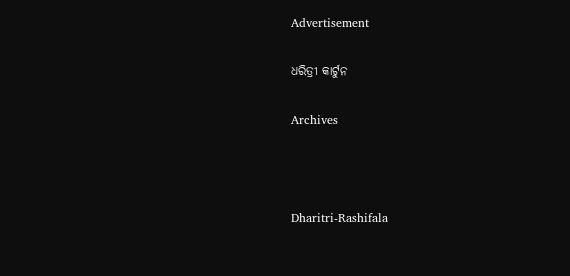Advertisement

ଧରିତ୍ରୀ କାର୍ଟୁନ

Archives



Dharitri-Rashifala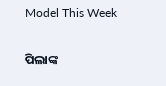Model This Week

ପିଲାଙ୍କ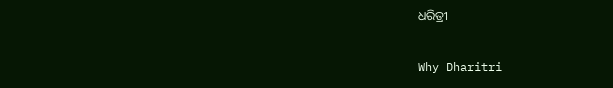ଧରିତ୍ରୀ

Why Dharitri